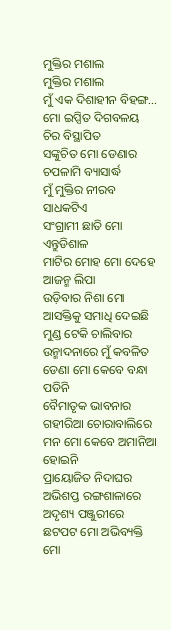ମୁକ୍ତିର ମଶାଲ
ମୁକ୍ତିର ମଶାଲ
ମୁଁ ଏକ ଦିଶାହୀନ ବିହଙ୍ଗ...
ମୋ ଇପ୍ସିତ ଦିଗବଳୟ ଚିର ବିସ୍ଥାପିତ
ସଙ୍କୁଚିତ ମୋ ଡେଣାର ଚପଳାମି ବ୍ୟାସାର୍ଦ୍ଧ
ମୁଁ ମୁକ୍ତିର ନୀରବ ସାଧକଟିଏ
ସଂଗ୍ରାମୀ ଛାତି ମୋ ଏନ୍ତୁଡିଶାଳ
ମାଟିର ମୋହ ମୋ ଦେହେ ଆଜନ୍ମ ଲିପା
ଉଡ଼ିବାର ନିଶା ମୋ ଆସକ୍ତିକୁ ସମାଧି ଦେଇଛି
ମୁଣ୍ଡ ଟେକି ଚାଲିବାର ଉନ୍ମାଦନାରେ ମୁଁ କବଳିତ
ଡେଣା ମୋ କେବେ ବନ୍ଧା ପଡିନି
ବୈମାତୃକ ଭାବନାର ଗହୀରିଆ ଚୋରାବାଲିରେ
ମନ ମୋ କେବେ ଅମାନିଆ ହୋଇନି
ପ୍ରାୟୋଜିତ ନିଦାଘର ଅଭିଶପ୍ତ ରଙ୍ଗଶାଳାରେ
ଅଦୃଶ୍ୟ ପଞ୍ଜୁରୀରେ ଛଟପଟ ମୋ ଅଭିବ୍ୟକ୍ତି
ମୋ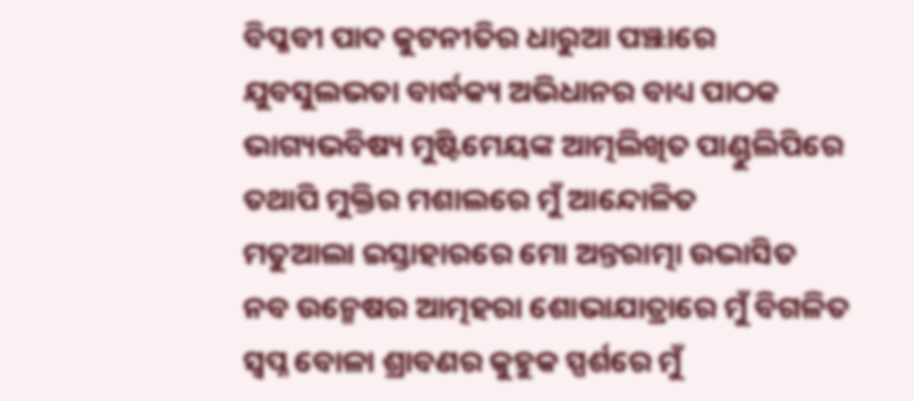ବିପ୍ଳବୀ ପାଦ କୁଟନୀତିର ଧାରୁଆ ପଞ୍ଝାରେ
ଯୁବସୁଲଭତା ବାର୍ଦ୍ଧକ୍ୟ ଅଭିଧାନର ବାଧ୍ୟ ପାଠକ
ଭାଗ୍ୟଭବିଷ୍ୟ ମୁଷ୍ଟିମେୟଙ୍କ ଆତ୍ମଲିଖିତ ପାଣ୍ଡୁଲିପିରେ
ତଥାପି ମୁକ୍ତିର ମଶାଲରେ ମୁଁ ଆନ୍ଦୋଳିତ
ମତୁଆଲା ଇସ୍ତାହାରରେ ମୋ ଅନ୍ତରାତ୍ମା ଉଦ୍ଭାସିତ
ନବ ଉନ୍ମେଷର ଆତ୍ମହରା ଶୋଭାଯାତ୍ରାରେ ମୁଁ ବିଗଳିତ
ସ୍ଵପ୍ନ ବୋଳା ଶ୍ରାବଣର କୁହୁକ ସ୍ପର୍ଶରେ ମୁଁ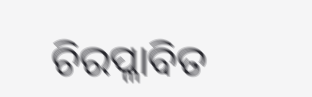ଚିରପ୍ଳାବିତ